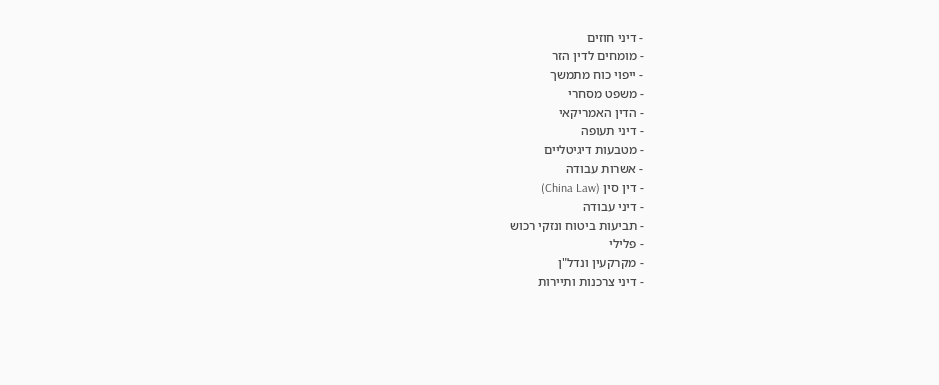- דיני חוזים
- מומחים לדין הזר
- ייפוי כוח מתמשך
- משפט מסחרי
- הדין האמריקאי
- דיני תעופה
- מטבעות דיגיטליים
- אשרות עבודה
- דין סין (China Law)
- דיני עבודה
- תביעות ביטוח ונזקי רכוש
- פלילי
- מקרקעין ונדל"ן
- דיני צרכנות ותיירות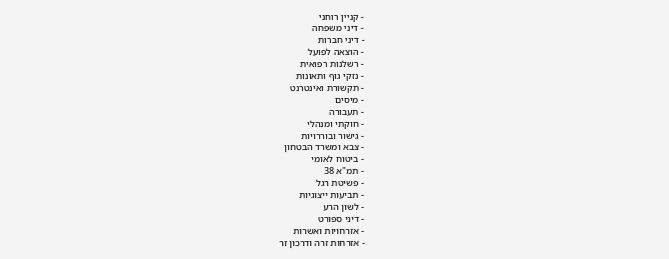- קניין רוחני
- דיני משפחה
- דיני חברות
- הוצאה לפועל
- רשלנות רפואית
- נזקי גוף ותאונות
- תקשורת ואינטרנט
- מיסים
- תעבורה
- חוקתי ומנהלי
- גישור ובוררויות
- צבא ומשרד הבטחון
- ביטוח לאומי
- תמ"א 38
- פשיטת רגל
- תביעות ייצוגיות
- לשון הרע
- דיני ספורט
- אזרחויות ואשרות
- אזרחות זרה ודרכון זר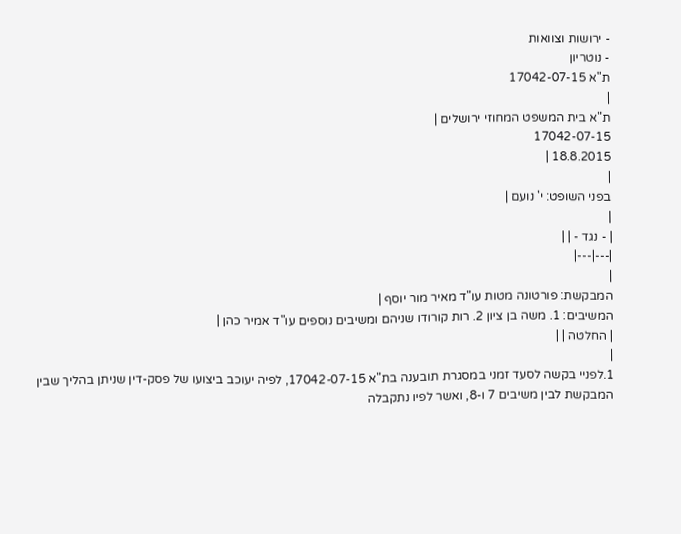- ירושות וצוואות
- נוטריון
ת"א 17042-07-15
|
ת"א בית המשפט המחוזי ירושלים |
17042-07-15
18.8.2015 |
|
בפני השופט: י' נועם |
|
| - נגד - | |
|---|---|
|
המבקשת: פורטונה מטות עו"ד מאיר מור יוסף |
המשיבים: 1. משה בן ציון 2. רות קורודו שניהם ומשיבים נוספים עו"ד אמיר כהן |
| החלטה | |
|
1.לפניי בקשה לסעד זמני במסגרת תובענה בת"א 17042-07-15, לפיה יעוכב ביצועו של פסק-דין שניתן בהליך שבין המבקשת לבין משיבים 7 ו-8, ואשר לפיו נתקבלה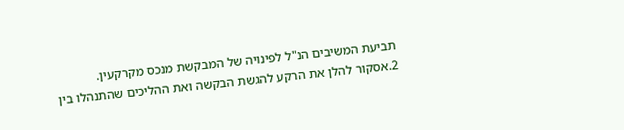תביעת המשיבים הנ"ל לפינויה של המבקשת מנכס מקרקעין.
2.אסקור להלן את הרקע להגשת הבקשה ואת ההליכים שהתנהלו בין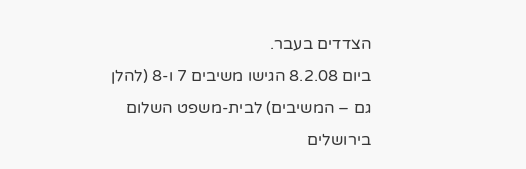הצדדים בעבר.
ביום 8.2.08 הגישו משיבים 7 ו-8 (להלן גם – המשיבים) לבית-משפט השלום בירושלים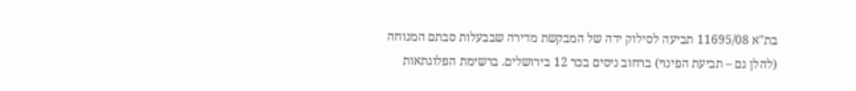בת"א 11695/08 תביעה לסילוק ידה של המבקשת מדירה שבבעלות סבתם המנוחה (להלן גם – תביעת הפינוי) ברחוב ניסים בכר 12 בירושלים. ברשימת הפלוגתאות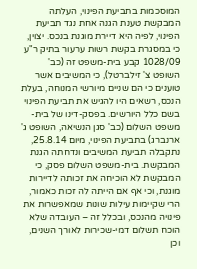המוסכמות בתביעת הפינוי, העלתה המבקשת טענת הגנה אחת נגד תביעת הפינוי, לפיה היא דיירת מוגנת בנכס. יצוין, כי במסגרת בקשת רשות ערעור בתיק ר"ע 1028/09 קבע בית-משפט זה (כב' השופט צ' זילברטל), כי המשיבים אשר טוענים כי הם שניים מיורשי המנוחה, בעלת הנכס, רשאים היו להגיש את תביעת הפינוי בשם כלל היורשים. בפסק-דינו של בית-משפט השלום (כב' סגן הנשיאה, השופט ג' ארנברג) בתביעת הפינוי, מיום 25.8.14, נתקבלה תביעת המשיבים ונדחתה הגנת המבקשת. בית-משפט השלום פסק, כי המבקשת לא הוכיחה את זכותה לדיירות מוגנת, וכי אף אם הייתה לה זכות כאמור, הרי שקיימות עילות שונות שמאפשרות את פינויה מהנכס, ובכלל זה – העובדה שלא הוכח תשלום דמי-שכירות לאורך השנים, וכן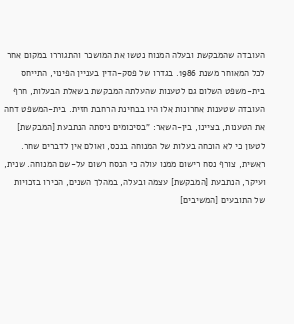העובדה שהמבקשת ובעלה המנוח נטשו את המושכר והתגוררו במקום אחר לכל המאוחר משנת 1986. בגדרו של פסק-הדין בעניין הפינוי, התייחס בית-משפט השלום גם לטענות שהעלתה המבקשת בשאלת הבעלות, חרף העובדה שטענות אחרונות אלו היו בבחינת הרחבת חזית. בית-המשפט דחה את הטענות, בציינו, בין-השאר: "בסיכומים ניסתה הנתבעת [המבקשת] לטעון כי לא הוכחה בעלות של המנוחה בנכס, ואולם אין לדברים שחר. ראשית, צורף נסח רישום ממנו עולה כי הנסח רשום על-שם המנוחה. שנית, ועיקר, הנתבעת [המבקשת] עצמה ובעלה, במהלך השנים, הכירו בזכויות של התובעים [המשיבים]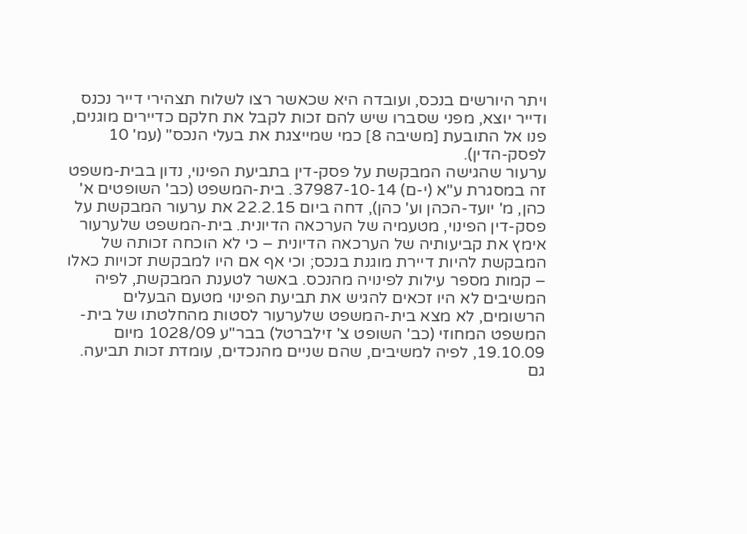ויתר היורשים בנכס, ועובדה היא שכאשר רצו לשלוח תצהירי דייר נכנס ודייר יוצא, מפני שסברו שיש להם זכות לקבל את חלקם כדיירים מוגנים, פנו אל התובעת [משיבה 8] כמי שמייצגת את בעלי הנכס" (עמ' 10 לפסק-הדין).
ערעור שהגישה המבקשת על פסק-דין בתביעת הפינוי, נדון בבית-משפט זה במסגרת ע"א (י-ם) 37987-10-14. בית-המשפט (כב' השופטים א' כהן, מ' יועד-הכהן וע' כהן), דחה ביום 22.2.15 את ערעור המבקשת על פסק-דין הפינוי, מטעמיה של הערכאה הדיונית. בית-המשפט שלערעור אימץ את קביעותיה של הערכאה הדיונית – כי לא הוכחה זכותה של המבקשת להיות דיירת מוגנת בנכס; וכי אף אם היו למבקשת זכויות כאלו – קמות מספר עילות לפינויה מהנכס. באשר לטענת המבקשת, לפיה המשיבים לא היו זכאים להגיש את תביעת הפינוי מטעם הבעלים הרשומים, לא מצא בית-המשפט שלערעור לסטות מהחלטתו של בית-המשפט המחוזי (כב' השופט צ' זילברטל) בבר"ע 1028/09 מיום 19.10.09, לפיה למשיבים, שהם שניים מהנכדים, עומדת זכות תביעה. גם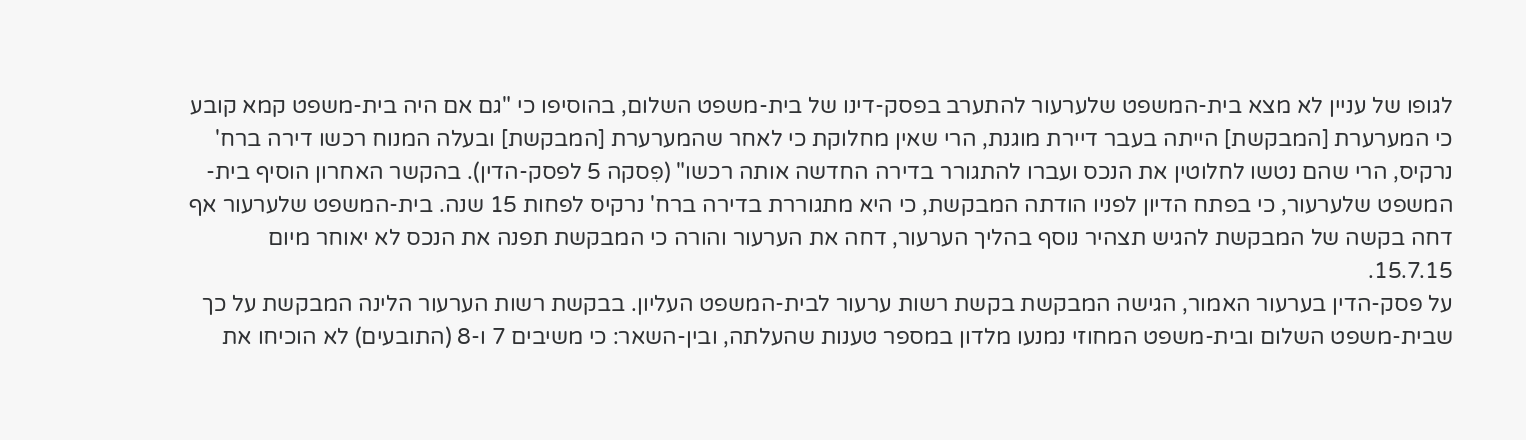לגופו של עניין לא מצא בית-המשפט שלערעור להתערב בפסק-דינו של בית-משפט השלום, בהוסיפו כי "גם אם היה בית-משפט קמא קובע כי המערערת [המבקשת] הייתה בעבר דיירת מוגנת, הרי שאין מחלוקת כי לאחר שהמערערת [המבקשת] ובעלה המנוח רכשו דירה ברח' נרקיס, הרי שהם נטשו לחלוטין את הנכס ועברו להתגורר בדירה החדשה אותה רכשו" (פִסקה 5 לפסק-הדין). בהקשר האחרון הוסיף בית-המשפט שלערעור, כי בפתח הדיון לפניו הודתה המבקשת, כי היא מתגוררת בדירה ברח' נרקיס לפחות 15 שנה. בית-המשפט שלערעור אף דחה בקשה של המבקשת להגיש תצהיר נוסף בהליך הערעור, דחה את הערעור והורה כי המבקשת תפנה את הנכס לא יאוחר מיום 15.7.15.
על פסק-הדין בערעור האמור, הגישה המבקשת בקשת רשות ערעור לבית-המשפט העליון. בבקשת רשות הערעור הלינה המבקשת על כך שבית-משפט השלום ובית-משפט המחוזי נמנעו מלדון במספר טענות שהעלתה, ובין-השאר: כי משיבים 7 ו-8 (התובעים) לא הוכיחו את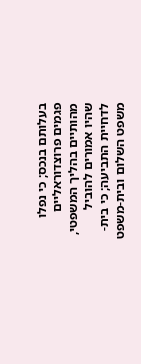בעלותם בנכס; כי נפלו פגמים פרוצדוראליים מהותיים בהליך המשפטי, שהיו אמורים להוביל לדחיית התביעה; כי בית-משפט השלום ובית-משפט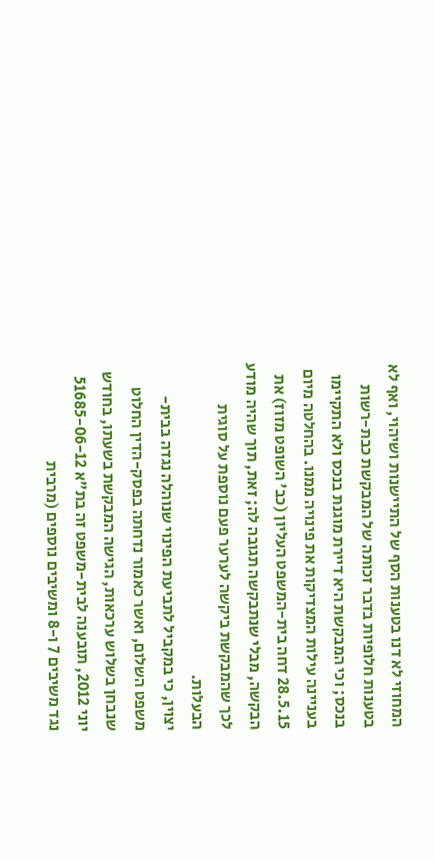המחוזי לא דנו בטענות הסף של התיישנות ושיהוי, ואף לא בטענות חלופיות בדבר זכותה של המבקשת כבת-רשות בנכס; וכי המבקשת היא דיירת מוגנת בנכס ולא התקיימו בעניינה עילות המצדיקות את פינויה ממנו. בהחלטה מיום 28.5.15 דחה בית-המשפט העליון (כב' השופט מזוז) את הבקשה, מבלי שנתבקשה תגובה לה; זאת, תוך שהיה מודע לכך שהמבקשת ביקשה לערער פעם נוספת על סוגית הבעלות.
יצוין, כי במקביל לתביעת הפינוי שנוהלה נגדה בבית-משפט השלום, ואשר כאמור נדחתה בפסק-הדין החלוט שנבחן בשלוש ערכאות, הגישה המבקשת בשעתו, בחודש יוני 2012, תובענה לבית-משפט זה בת"א 51685-06-12 נגד משיבים 7 ו-8 ומשיבים נוספים (מרבית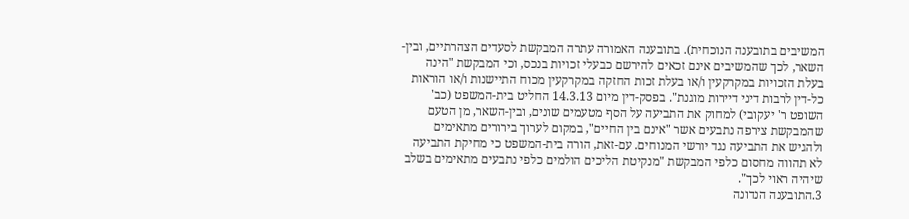המשיבים בתובענה הנוכחית). בתובענה האמורה עתרה המבקשת לסעדים הצהרתיים, ובין-השאר, לכך שהמשיבים אינם זכאים להירשם כבעלי זכויות בנכס, וכי המבקשת "הינה בעלת הזכויות במקרקעין ו/או בעלת זכות החזקה במקרקעין מכוח התיישנות ו/או הוראות כל-דין לרבות דיני דיירות מוגנת". בפסק-דין מיום 14.3.13 החליט בית-המשפט (כב' השופט ר' יעקובי) למחוק את התביעה על הסף מטעמים שונים, ובין-השאר, מן הטעם שהמבקשת צירפה נתבעים אשר "אינם בין החיים", במקום לערוך בירורים מתאימים ולהגיש את התביעה נגד יורשי המנוחים. עם-זאת, הורה בית-המשפט כי מחיקת התביעה לא תהווה מחסום כלפי המבקשת "מנקיטת הליכים הולמים כלפי נתבעים מתאימים בשלב שיהיה ראוי לכך".
3.התובענה הנדונה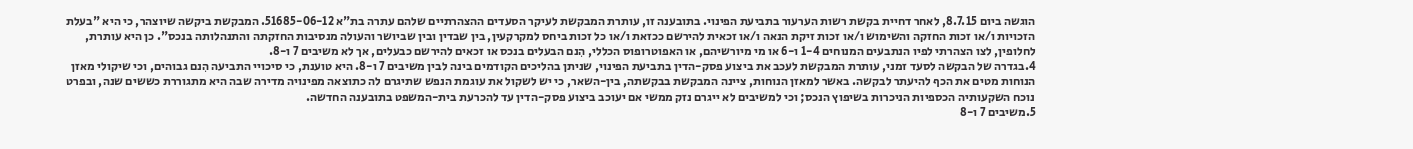הוגשה ביום 8.7.15, לאחר דחיית בקשת רשות הערעור בתביעת הפינוי. בתובענה זו, עותרת המבקשת לעיקר הסעדים ההצהרתיים שלהם עתרה בת"א 51685-06-12. המבקשת ביקשה שיוצהר, כי היא "בעלת הזכויות ו/או זכות החזקה והשימוש ו/או זכות זיקת הנאה ו/או זכאית להירשם ככזאת ו/או כל זכות ביחס למקרקעין, בין שבדין ובין שביושר והעולה מנסיבות החזקתה והתנהלותה בנכס". כן היא עותרת, לחלופין, לצו הצהרתי לפיו הנתבעים המנוחים 1-4 ו-6 או מי מיורשיהם, או האפוטרופוס הכללי, הִנם הבעלים בנכס או זכאים להירשם כבעלים, אך לא משיבים 7 ו-8.
4.בגדרה של הבקשה לסעד זמני, עותרת המבקשת לעכב את ביצוע פסק-הדין בתביעת הפינוי, שניתן בהליכים הקודמים בינה לבין משיבים 7 ו-8. היא טוענת, כי סיכויי התביעה הִנם גבוהים, וכי שיקולי מאזן הנוחות מטים את הכף להיעתר לבקשה. באשר למאזן הנוחות, ציינה המבקשת בבקשתה, בין-השאר, כי יש לשקול את עוגמת הנפש שתיגרם לה כתוצאה מפינויה מדירה שבה היא מתגוררת כששים שנה, ובפרט נוכח השקעותיה הכספיות הניכרות בשיפוץ הנכס; וכי למשיבים לא ייגרם נזק ממשי אם יעוכב ביצוע פסק-הדין עד להכרעת בית-המשפט בתובענה החדשה.
5.משיבים 7 ו-8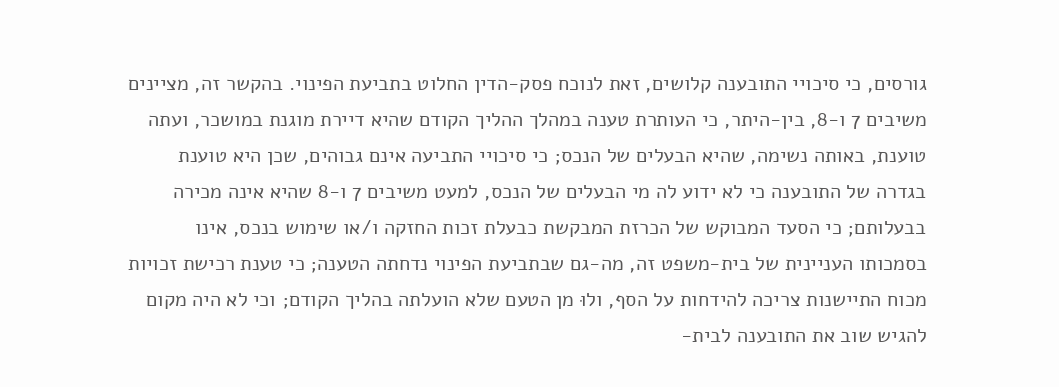גורסים, כי סיכויי התובענה קלושים, זאת לנוכח פסק-הדין החלוט בתביעת הפינוי. בהקשר זה, מציינים משיבים 7 ו-8, בין-היתר, כי העותרת טענה במהלך ההליך הקודם שהיא דיירת מוגנת במושכר, ועתה טוענת, באותה נשימה, שהיא הבעלים של הנכס; כי סיכויי התביעה אינם גבוהים, שכן היא טוענת בגדרה של התובענה כי לא ידוע לה מי הבעלים של הנכס, למעט משיבים 7 ו-8 שהיא אינה מכירה בבעלותם; כי הסעד המבוקש של הכרזת המבקשת כבעלת זכות החזקה ו/או שימוש בנכס, אינו בסמכותו העניינית של בית-משפט זה, מה-גם שבתביעת הפינוי נדחתה הטענה; כי טענת רכישת זכויות מכוח התיישנות צריכה להידחות על הסף, ולוּ מן הטעם שלא הועלתה בהליך הקודם; וכי לא היה מקום להגיש שוב את התובענה לבית-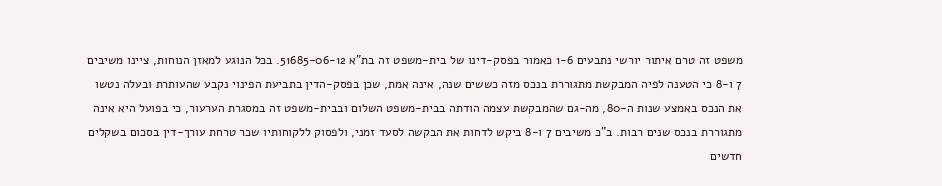משפט זה טרם איתור יורשי נתבעים 1-6 כאמור בפסק-דינו של בית-משפט זה בת"א 51685-06-12. בכל הנוגע למאזן הנוחות, ציינו משיבים 7 ו-8 כי הטענה לפיה המבקשת מתגוררת בנכס מזה כששים שנה, אינה אמת, שכן בפסק-הדין בתביעת הפינוי נקבע שהעותרת ובעלה נטשו את הנכס באמצע שנות ה-80, מה-גם שהמבקשת עצמה הודתה בבית-משפט השלום ובבית-משפט זה במסגרת הערעור, כי בפועל היא אינה מתגוררת בנכס שנים רבות. ב"כ משיבים 7 ו-8 ביקש לדחות את הבקשה לסעד זמני, ולפסוק ללקוחותיו שכר טרחת עורך-דין בסכום בשקלים חדשים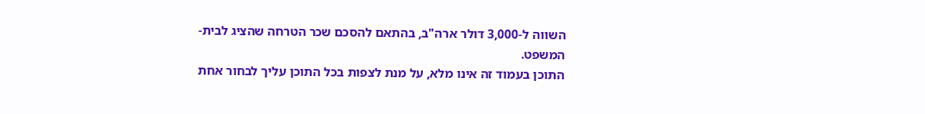השווה ל-3,000 דולר ארה"ב, בהתאם להסכם שכר הטרחה שהציג לבית-המשפט.
התוכן בעמוד זה אינו מלא, על מנת לצפות בכל התוכן עליך לבחור אחת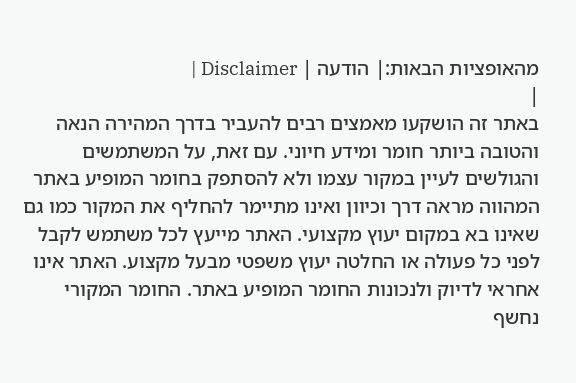מהאופציות הבאות:| הודעה | Disclaimer |
|
באתר זה הושקעו מאמצים רבים להעביר בדרך המהירה הנאה והטובה ביותר חומר ומידע חיוני. עם זאת, על המשתמשים והגולשים לעיין במקור עצמו ולא להסתפק בחומר המופיע באתר המהווה מראה דרך וכיוון ואינו מתיימר להחליף את המקור כמו גם שאינו בא במקום יעוץ מקצועי. האתר מייעץ לכל משתמש לקבל לפני כל פעולה או החלטה יעוץ משפטי מבעל מקצוע. האתר אינו אחראי לדיוק ולנכונות החומר המופיע באתר. החומר המקורי נחשף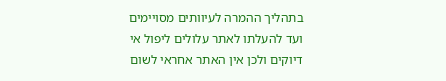בתהליך ההמרה לעיוותים מסויימים ועד להעלתו לאתר עלולים ליפול אי דיוקים ולכן אין האתר אחראי לשום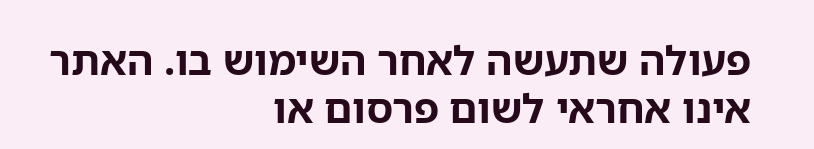פעולה שתעשה לאחר השימוש בו. האתר אינו אחראי לשום פרסום או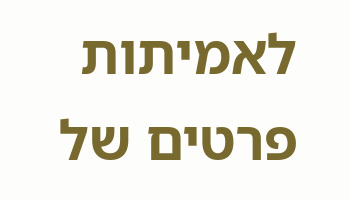לאמיתות פרטים של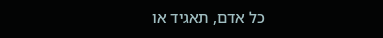כל אדם, תאגיד או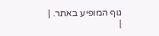גוף המופיע באתר. |
|